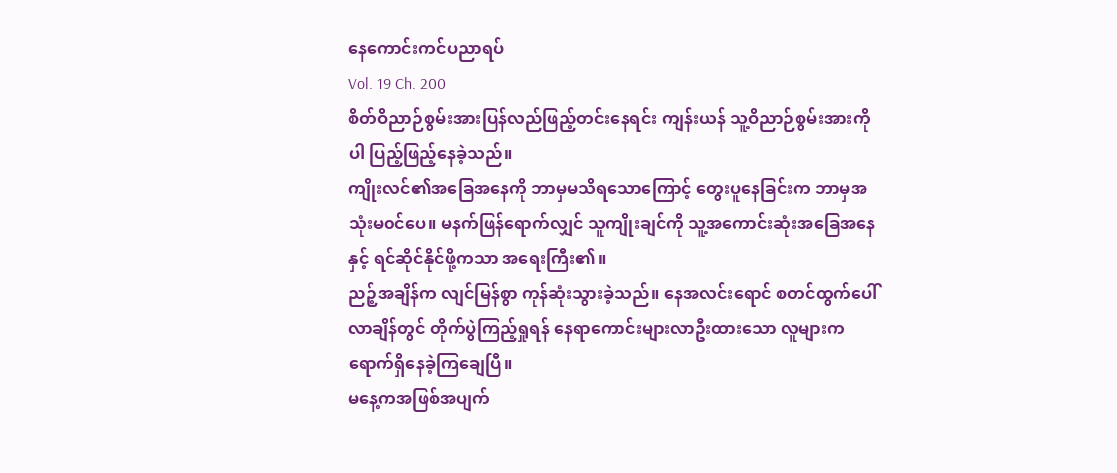နေကောင်းကင်ပညာရပ်
Vol. 19 Ch. 200
စိတ်ဝိညာဉ်စွမ်းအားပြန်လည်ဖြည့်တင်းနေရင်း ကျန်းယန် သူ့ဝိညာဉ်စွမ်းအားကိုပါ ပြည့်ဖြည့်နေခဲ့သည်။
ကျိုးလင်၏အခြေအနေကို ဘာမှမသိရသောကြောင့် တွေးပူနေခြင်းက ဘာမှအသုံးမ၀င်ပေ။ မနက်ဖြန်ရောက်လျှင် သူကျိုးချင်ကို သူ့အကောင်းဆုံးအခြေအနေနှင့် ရင်ဆိုင်နိုင်ဖို့ကသာ အရေးကြီး၏။
ညဉ့်အချိန်က လျင်မြန်စွာ ကုန်ဆုံးသွားခဲ့သည်။ နေအလင်းရောင် စတင်ထွက်ပေါ်လာချိန်တွင် တိုက်ပွဲကြည့်ရှုရန် နေရာကောင်းများလာဦးထားသော လူများက ရောက်ရှိနေခဲ့ကြချေပြီ။
မနေ့ကအဖြစ်အပျက်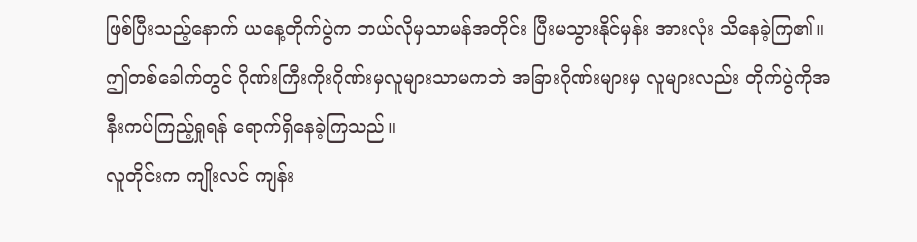ဖြစ်ပြီးသည့်နောက် ယနေ့တိုက်ပွဲက ဘယ်လိုမှသာမန်အတိုင်း ပြီးမသွားနိုင်မှန်း အားလုံး သိနေခဲ့ကြ၏။
ဤတစ်ခေါက်တွင် ဂိုဏ်းကြီးကိုးဂိုဏ်းမှလူများသာမကဘဲ အခြားဂိုဏ်းများမှ လူများလည်း တိုက်ပွဲကိုအနီးကပ်ကြည့်ရှုရန် ရောက်ရှိနေခဲ့ကြသည်။
လူတိုင်းက ကျိုးလင် ကျန်း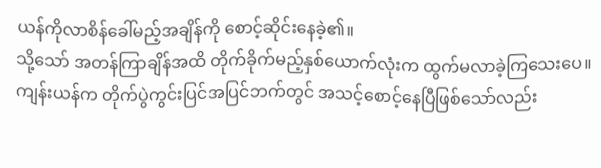ယန်ကိုလာစိန်ခေါ်မည့်အချိန်ကို စောင့်ဆိုင်းနေခဲ့၏။
သို့သော် အတန်ကြာချိန်အထိ တိုက်ခိုက်မည့်နှစ်ယောက်လုံးက ထွက်မလာခဲ့ကြသေးပေ။
ကျန်းယန်က တိုက်ပွဲကွင်းပြင်အပြင်ဘက်တွင် အသင့်စောင့်နေပြီဖြစ်သော်လည်း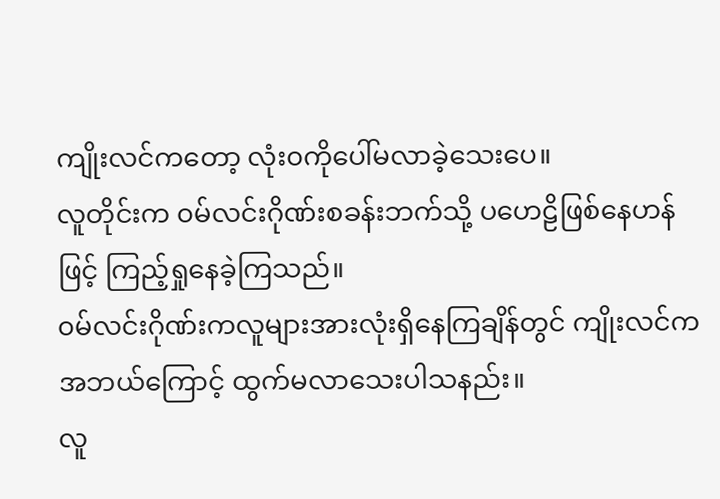ကျိုးလင်ကတော့ လုံး၀ကိုပေါ်မလာခဲ့သေးပေ။
လူတိုင်းက ၀မ်လင်းဂိုဏ်းစခန်းဘက်သို့ ပဟေဠိဖြစ်နေဟန်ဖြင့် ကြည့်ရှုနေခဲ့ကြသည်။
၀မ်လင်းဂိုဏ်းကလူများအားလုံးရှိနေကြချိန်တွင် ကျိုးလင်ကအဘယ်ကြောင့် ထွက်မလာသေးပါသနည်း။
လူ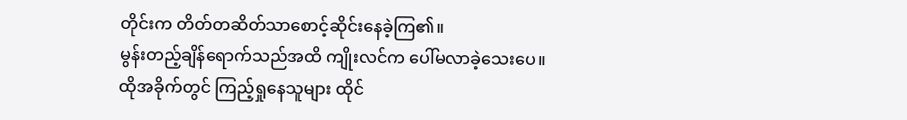တိုင်းက တိတ်တဆိတ်သာစောင့်ဆိုင်းနေခဲ့ကြ၏။
မွန်းတည့်ချိန်ရောက်သည်အထိ ကျိုးလင်က ပေါ်မလာခဲ့သေးပေ။
ထိုအခိုက်တွင် ကြည့်ရှုနေသူများ ထိုင်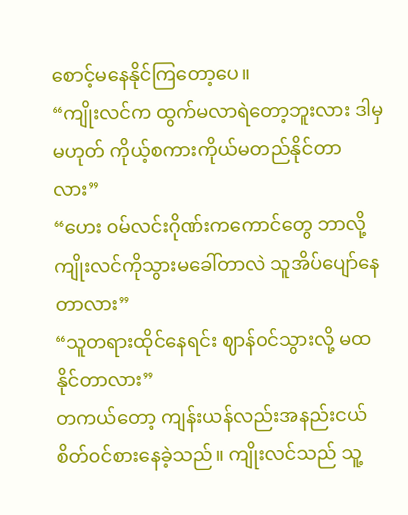စောင့်မနေနိုင်ကြတော့ပေ။
“ကျိုးလင်က ထွက်မလာရဲတော့ဘူးလား ဒါမှမဟုတ် ကိုယ့်စကားကိုယ်မတည်နိုင်တာလား”
“ဟေး ၀မ်လင်းဂိုဏ်းကကောင်တွေ ဘာလို့ ကျိုးလင်ကိုသွားမခေါ်တာလဲ သူအိပ်ပျော်နေတာလား”
“သူတရားထိုင်နေရင်း ဈာန်၀င်သွားလို့ မထနိုင်တာလား”
တကယ်တော့ ကျန်းယန်လည်းအနည်းငယ်စိတ်၀င်စားနေခဲ့သည်။ ကျိုးလင်သည် သူ့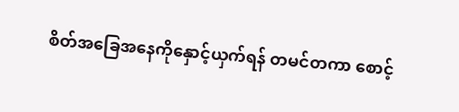စိတ်အခြေအနေကိုနှောင့်ယှက်ရန် တမင်တကာ စောင့်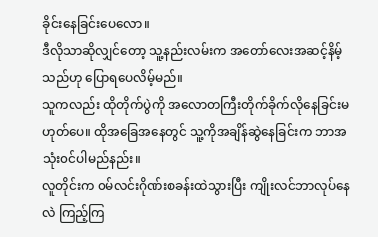ခိုင်းနေခြင်းပေလော။
ဒီလိုသာဆိုလျှင်တော့ သူ့နည်းလမ်းက အတော်လေးအဆင့်နိမ့်သည်ဟု ပြောရပေလိမ့်မည်။
သူကလည်း ထိုတိုက်ပွဲကို အလောတကြီးတိုက်ခိုက်လိုနေခြင်းမဟုတ်ပေ။ ထိုအခြေအနေတွင် သူ့ကိုအချိန်ဆွဲနေခြင်းက ဘာအသုံး၀င်ပါမည်နည်း။
လူတိုင်းက ၀မ်လင်းဂိုဏ်းစခန်းထဲသွားပြီး ကျိုးလင်ဘာလုပ်နေလဲ ကြည့်ကြ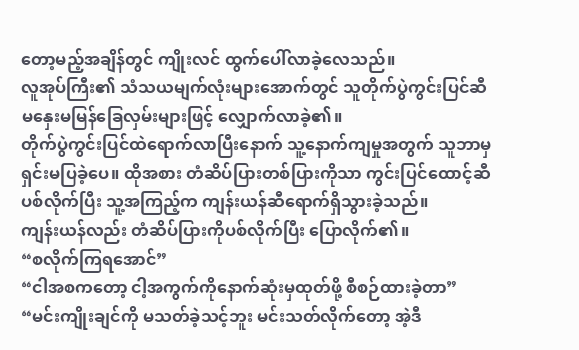တော့မည့်အချိန်တွင် ကျိုးလင် ထွက်ပေါ်လာခဲ့လေသည်။
လူအုပ်ကြီး၏ သံသယမျက်လုံးများအောက်တွင် သူတိုက်ပွဲကွင်းပြင်ဆီ မနှေးမမြန်ခြေလှမ်းများဖြင့် လျှောက်လာခဲ့၏။
တိုက်ပွဲကွင်းပြင်ထဲရောက်လာပြီးနောက် သူ့နောက်ကျမှုအတွက် သူဘာမှရှင်းမပြခဲ့ပေ။ ထိုအစား တံဆိပ်ပြားတစ်ပြားကိုသာ ကွင်းပြင်ထောင့်ဆီပစ်လိုက်ပြီး သူ့အကြည့်က ကျန်းယန်ဆီရောက်ရှိသွားခဲ့သည်။
ကျန်းယန်လည်း တံဆိပ်ပြားကိုပစ်လိုက်ပြီး ပြောလိုက်၏။
“စလိုက်ကြရအောင်”
“ငါအစကတော့ ငါ့အကွက်ကိုနောက်ဆုံးမှထုတ်ဖို့ စီစဉ်ထားခဲ့တာ”
“မင်းကျိုးချင်ကို မသတ်ခဲ့သင့်ဘူး မင်းသတ်လိုက်တော့ အဲ့ဒီ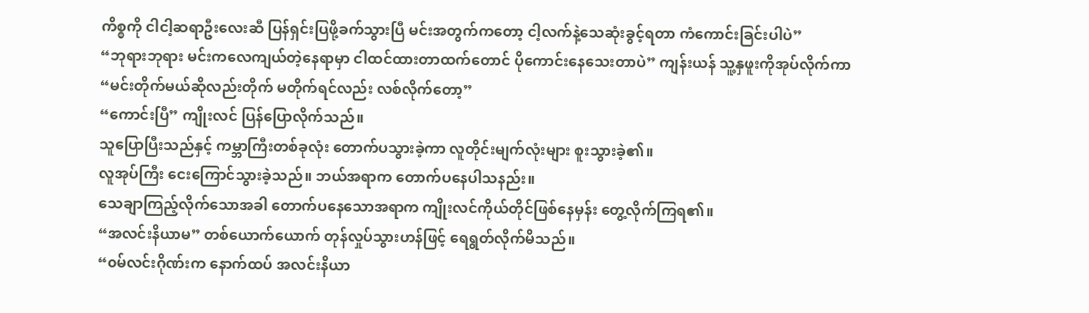ကိစ္စကို ငါငါ့ဆရာဦးလေးဆီ ပြန်ရှင်းပြဖို့ခက်သွားပြီ မင်းအတွက်ကတော့ ငါ့လက်နဲ့သေဆုံးခွင့်ရတာ ကံကောင်းခြင်းပါပဲ”
“ဘုရားဘုရား မင်းကလေကျယ်တဲ့နေရာမှာ ငါထင်ထားတာထက်တောင် ပိုကောင်းနေသေးတာပဲ” ကျန်းယန် သူ့နှဖူးကိုအုပ်လိုက်ကာ
“မင်းတိုက်မယ်ဆိုလည်းတိုက် မတိုက်ရင်လည်း လစ်လိုက်တော့”
“ကောင်းပြီ” ကျိုးလင် ပြန်ပြောလိုက်သည်။
သူပြောပြီးသည်နှင့် ကမ္ဘာကြီးတစ်ခုလုံး တောက်ပသွားခဲ့ကာ လူတိုင်းမျက်လုံးများ စူးသွားခဲ့၏။
လူအုပ်ကြီး ငေးကြောင်သွားခဲ့သည်။ ဘယ်အရာက တောက်ပနေပါသနည်း။
သေချာကြည့်လိုက်သောအခါ တောက်ပနေသောအရာက ကျိုးလင်ကိုယ်တိုင်ဖြစ်နေမှန်း တွေ့လိုက်ကြရ၏။
“အလင်းနိယာမ” တစ်ယောက်ယောက် တုန်လှုပ်သွားဟန်ဖြင့် ရေရွတ်လိုက်မိသည်။
“၀မ်လင်းဂိုဏ်းက နောက်ထပ် အလင်းနိယာ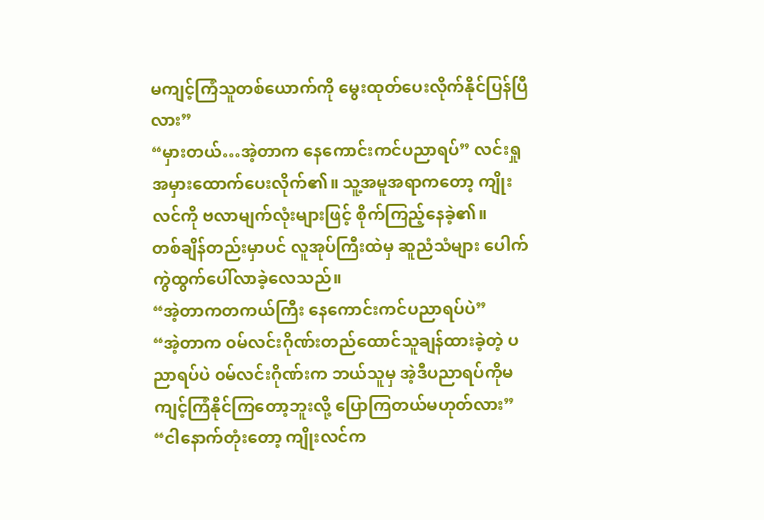မကျင့်ကြံသူတစ်ယောက်ကို မွေးထုတ်ပေးလိုက်နိုင်ပြန်ပြီလား”
“မှားတယ်…အဲ့တာက နေကောင်းကင်ပညာရပ်” လင်းရှု အမှားထောက်ပေးလိုက်၏။ သူ့အမူအရာကတော့ ကျိုးလင်ကို ဗလာမျက်လုံးများဖြင့် စိုက်ကြည့်နေခဲ့၏။
တစ်ချိန်တည်းမှာပင် လူအုပ်ကြီးထဲမှ ဆူညံသံများ ပေါက်ကွဲထွက်ပေါ်လာခဲ့လေသည်။
“အဲ့တာကတကယ်ကြီး နေကောင်းကင်ပညာရပ်ပဲ”
“အဲ့တာက ၀မ်လင်းဂိုဏ်းတည်ထောင်သူချန်ထားခဲ့တဲ့ ပညာရပ်ပဲ ၀မ်လင်းဂိုဏ်းက ဘယ်သူမှ အဲ့ဒီပညာရပ်ကိုမကျင့်ကြံနိုင်ကြတော့ဘူးလို့ ပြောကြတယ်မဟုတ်လား”
“ငါနောက်တုံးတော့ ကျိုးလင်က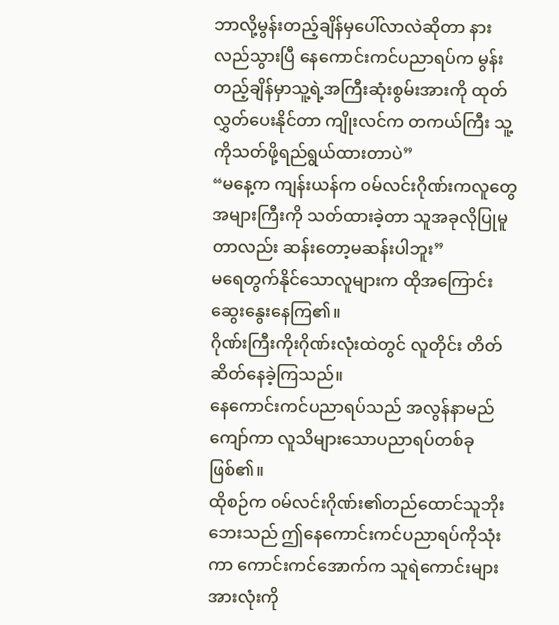ဘာလို့မွန်းတည့်ချိန်မှပေါ်လာလဲဆိုတာ နားလည်သွားပြီ နေကောင်းကင်ပညာရပ်က မွန်းတည့်ချိန်မှာသူ့ရဲ့အကြီးဆုံးစွမ်းအားကို ထုတ်လွှတ်ပေးနိုင်တာ ကျိုးလင်က တကယ်ကြီး သူ့ကိုသတ်ဖို့ရည်ရွယ်ထားတာပဲ”
“မနေ့က ကျန်းယန်က ၀မ်လင်းဂိုဏ်းကလူတွေအများကြီးကို သတ်ထားခဲ့တာ သူအခုလိုပြုမူတာလည်း ဆန်းတော့မဆန်းပါဘူး”
မရေတွက်နိုင်သောလူများက ထိုအကြောင်း ဆွေးနွေးနေကြ၏။
ဂိုဏ်းကြီးကိုးဂိုဏ်းလုံးထဲတွင် လူတိုင်း တိတ်ဆိတ်နေခဲ့ကြသည်။
နေကောင်းကင်ပညာရပ်သည် အလွန်နာမည်ကျော်ကာ လူသိများသောပညာရပ်တစ်ခု ဖြစ်၏။
ထိုစဉ်က ၀မ်လင်းဂိုဏ်း၏တည်ထောင်သူဘိုးဘေးသည် ဤနေကောင်းကင်ပညာရပ်ကိုသုံးကာ ကောင်းကင်အောက်က သူရဲကောင်းများအားလုံးကို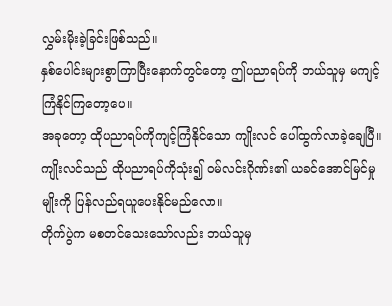လွှမ်းမိုးခဲ့ခြင်းဖြစ်သည်။
နှစ်ပေါင်းများစွာကြာပြီးနောက်တွင်တော့ ဤပညာရပ်ကို ဘယ်သူမှ မကျင့်ကြံနိုင်ကြတော့ပေ။
အခုတော့ ထိုပညာရပ်ကိုကျင့်ကြံနိုင်သော ကျိုးလင် ပေါ်ထွက်လာခဲ့ချေပြီ။ ကျိုးလင်သည် ထိုပညာရပ်ကိုသုံး၍ ၀မ်လင်းဂိုဏ်း၏ ယခင်အောင်မြင်မှုမျိုးကို ပြန်လည်ရယူပေးနိုင်မည်လော။
တိုက်ပွဲက မစတင်သေးသော်လည်း ဘယ်သူမှ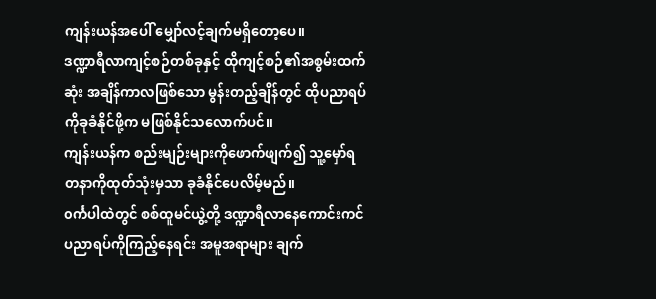ကျန်းယန်အပေါ် မျှော်လင့်ချက်မရှိတော့ပေ။
ဒဏ္ဍာရီလာကျင့်စဉ်တစ်ခုနှင့် ထိုကျင့်စဉ်၏အစွမ်းထက်ဆုံး အချိန်ကာလဖြစ်သော မွန်းတည့်ချိန်တွင် ထိုပညာရပ်ကိုခုခံနိုင်ဖို့က မဖြစ်နိုင်သလောက်ပင်။
ကျန်းယန်က စည်းမျဉ်းများကိုဖောက်ဖျက်၍ သူ့မှော်ရတနာကိုထုတ်သုံးမှသာ ခုခံနိုင်ပေလိမ့်မည်။
၀င်္ကပါထဲတွင် စစ်ထူမင်ယွဲ့တို့ ဒဏ္ဍာရီလာနေကောင်းကင်ပညာရပ်ကိုကြည့်နေရင်း အမူအရာများ ချက်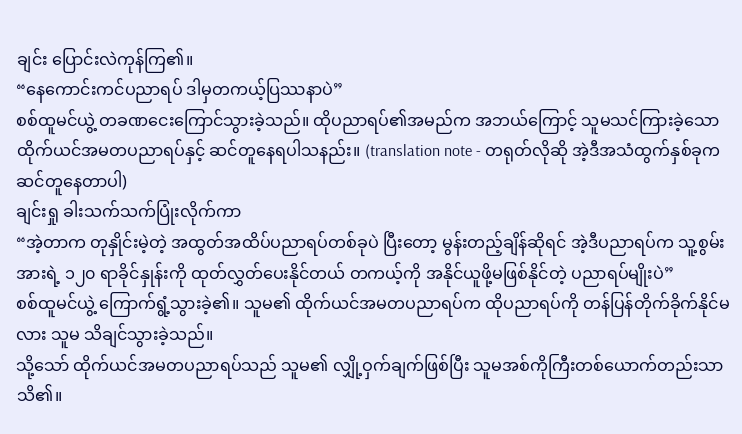ချင်း ပြောင်းလဲကုန်ကြ၏။
“နေကောင်းကင်ပညာရပ် ဒါမှတကယ့်ပြဿနာပဲ”
စစ်ထူမင်ယွဲ့ တခဏငေးကြောင်သွားခဲ့သည်။ ထိုပညာရပ်၏အမည်က အဘယ်ကြောင့် သူမသင်ကြားခဲ့သော ထိုက်ယင်အမတပညာရပ်နှင့် ဆင်တူနေရပါသနည်း။ (translation note - တရုတ်လိုဆို အဲ့ဒီအသံထွက်နှစ်ခုက ဆင်တူနေတာပါ)
ချင်းရှု ခါးသက်သက်ပြုံးလိုက်ကာ
“အဲ့တာက တုနှိုင်းမဲ့တဲ့ အထွတ်အထိပ်ပညာရပ်တစ်ခုပဲ ပြီးတော့ မွန်းတည့်ချိန်ဆိုရင် အဲ့ဒီပညာရပ်က သူ့စွမ်းအားရဲ့ ၁၂၀ ရာခိုင်နှုန်းကို ထုတ်လွှတ်ပေးနိုင်တယ် တကယ့်ကို အနိုင်ယူဖို့မဖြစ်နိုင်တဲ့ ပညာရပ်မျိုးပဲ”
စစ်ထူမင်ယွဲ့ ကြောက်ရွံ့သွားခဲ့၏။ သူမ၏ ထိုက်ယင်အမတပညာရပ်က ထိုပညာရပ်ကို တန်ပြန်တိုက်ခိုက်နိုင်မလား သူမ သိချင်သွားခဲ့သည်။
သို့သော် ထိုက်ယင်အမတပညာရပ်သည် သူမ၏ လျှို့ဝှက်ချက်ဖြစ်ပြီး သူမအစ်ကိုကြီးတစ်ယောက်တည်းသာ သိ၏။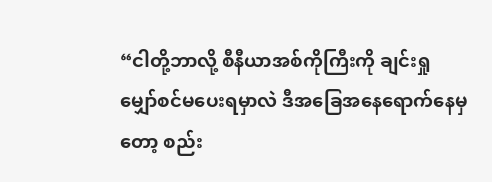“ငါတို့ဘာလို့ စီနီယာအစ်ကိုကြီးကို ချင်းရှုမျှော်စင်မပေးရမှာလဲ ဒီအခြေအနေရောက်နေမှတော့ စည်း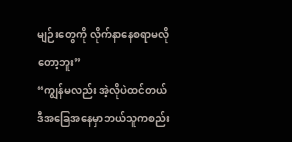မျဉ်းတွေကို လိုက်နာနေစရာမလိုတော့ဘူး”
“ကျွန်မလည်း အဲ့လိုပဲထင်တယ် ဒီအခြေအနေမှာဘယ်သူကစည်း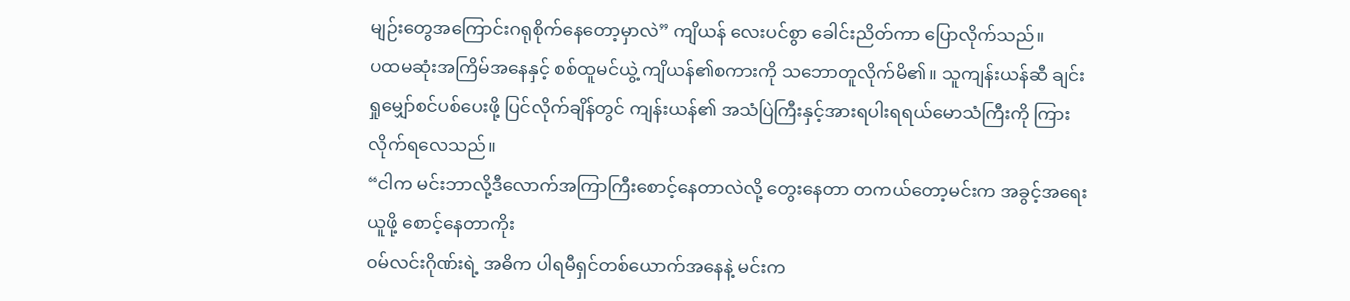မျဉ်းတွေအကြောင်းဂရုစိုက်နေတော့မှာလဲ” ကျိယန် လေးပင်စွာ ခေါင်းညိတ်ကာ ပြောလိုက်သည်။
ပထမဆုံးအကြိမ်အနေနှင့် စစ်ထူမင်ယွဲ့ ကျိယန်၏စကားကို သဘောတူလိုက်မိ၏။ သူကျန်းယန်ဆီ ချင်းရှုမျှော်စင်ပစ်ပေးဖို့ ပြင်လိုက်ချိန်တွင် ကျန်းယန်၏ အသံပြဲကြီးနှင့်အားရပါးရရယ်မောသံကြီးကို ကြားလိုက်ရလေသည်။
“ငါက မင်းဘာလို့ဒီလောက်အကြာကြီးစောင့်နေတာလဲလို့ တွေးနေတာ တကယ်တော့မင်းက အခွင့်အရေးယူဖို့ စောင့်နေတာကိုး
၀မ်လင်းဂိုဏ်းရဲ့ အဓိက ပါရမီရှင်တစ်ယောက်အနေနဲ့ မင်းက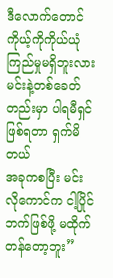ဒီလောက်တောင် ကိုယ့်ကိုကိုယ်ယုံကြည်မှုမရှိဘူးလား မင်းနဲ့တစ်ခေတ်တည်းမှာ ပါရမီရှင်ဖြစ်ရတာ ရှက်မိတယ်
အခုကစပြီး မင်းလိုကောင်က ငါ့ပြိုင်ဘက်ဖြစ်ဖို့ မထိုက်တန်တော့ဘူး”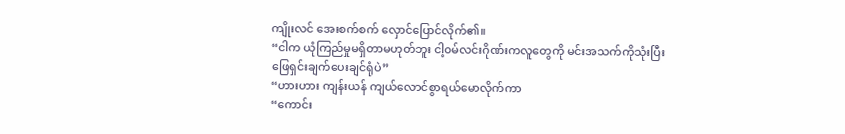ကျိုးလင် အေးစက်စက် လှောင်ပြောင်လိုက်၏။
“ငါက ယုံကြည်မှုမရှိတာမဟုတ်ဘူး ငါ့၀မ်လင်းဂိုဏ်းကလူတွေကို မင်းအသက်ကိုသုံးပြီး ဖြေရှင်းချက်ပေးချင်ရုံပဲ”
“ဟားဟား ကျန်းယန် ကျယ်လောင်စွာရယ်မောလိုက်ကာ
“ကောင်း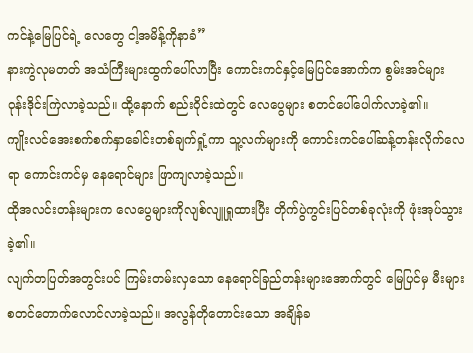ကင်နဲ့မြေပြင်ရဲ့ လေတွေ ငါ့အမိန့်ကိုနာခံ”
နားကွဲလုမတတ် အသံကြီးများထွက်ပေါ်လာပြီး ကောင်းကင်နှင့်မြေပြင်အောက်က စွမ်းအင်များ ဝုန်းဒိုင်းကြဲလာခဲ့သည်။ ထို့နောက် စည်းဝိုင်းထဲတွင် လေပွေများ စတင်ပေါ်ပေါက်လာခဲ့၏။
ကျိုးလင်အေးစက်စက်နှာခေါင်းတစ်ချက်ရှုံ့ကာ သူ့လက်များကို ကောင်းကင်ပေါ်ဆန့်တန်းလိုက်လေရာ ကောင်းကင်မှ နေရောင်များ ဖြာကျလာခဲ့သည်။
ထိုအလင်းတန်းများက လေပွေများကိုလျစ်လျူရှုထားပြီး တိုက်ပွဲကွင်းပြင်တစ်ခုလုံးကို ဖုံးအုပ်သွားခဲ့၏။
လျက်တပြတ်အတွင်းပင် ကြမ်းတမ်းလှသော နေရောင်ခြည်တန်းများအောက်တွင် မြေပြင်မှ မီးများစတင်တောက်လောင်လာခဲ့သည်။ အလွန်တိုတောင်းသော အချိန်ခ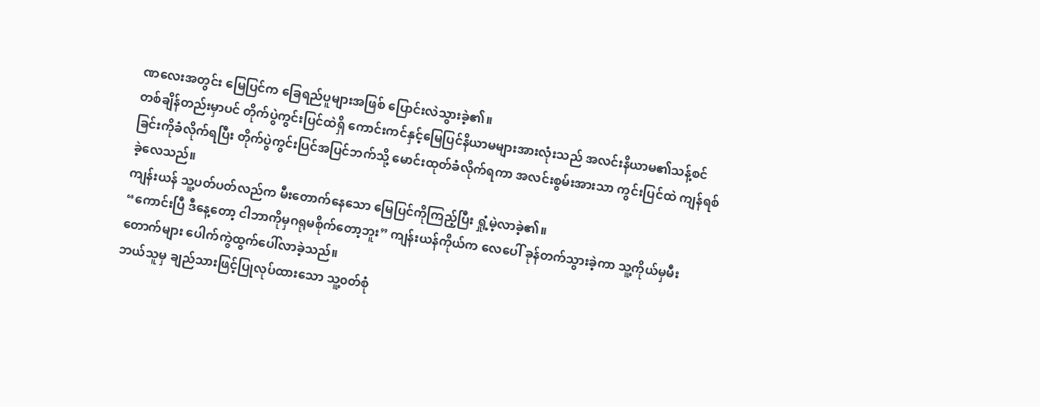ဏလေးအတွင်း မြေပြင်က ခြေရည်ပူများအဖြစ် ပြောင်းလဲသွားခဲ့၏။
တစ်ချိန်တည်းမှာပင် တိုက်ပွဲကွင်းပြင်ထဲရှိ ကောင်းကင်နှင့်မြေပြင်နိယာမများအားလုံးသည် အလင်းနိယာမ၏သန့်စင်ခြင်းကိုခံလိုက်ရပြီး တိုက်ပွဲကွင်းပြင်အပြင်ဘက်သို့ မောင်းထုတ်ခံလိုက်ရကာ အလင်းစွမ်းအားသာ ကွင်းပြင်ထဲ ကျန်ရစ်ခဲ့လေသည်။
ကျန်းယန် သူ့ပတ်ပတ်လည်က မီးတောက်နေသော မြေပြင်ကိုကြည့်ပြီး ရှုံ့မဲ့လာခဲ့၏။
“ကောင်းပြီ ဒီနေ့တော့ ငါဘာကိုမှဂရုမစိုက်တော့ဘူး” ကျန်းယန်ကိုယ်က လေပေါ် ခုန်တက်သွားခဲ့ကာ သူ့ကိုယ်မှမီးတောက်များ ပေါက်ကွဲထွက်ပေါ်လာခဲ့သည်။
ဘယ်သူမှ ချည်သားဖြင့်ပြုလုပ်ထားသော သူ့၀တ်စုံ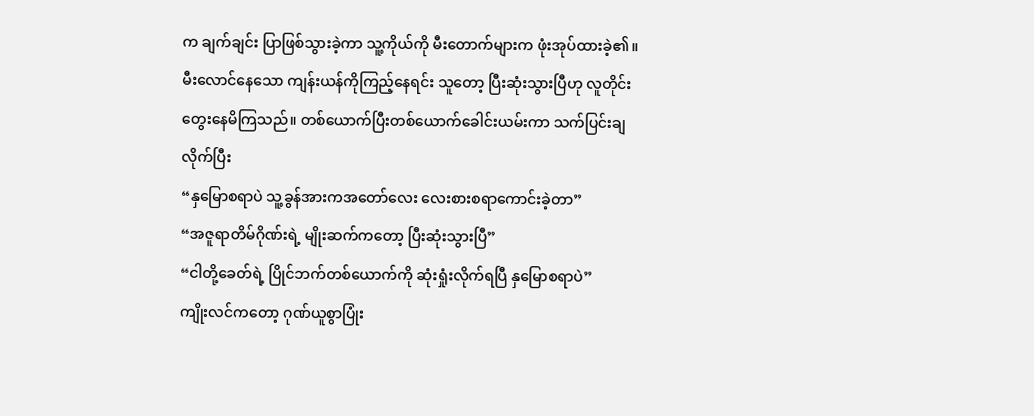က ချက်ချင်း ပြာဖြစ်သွားခဲ့ကာ သူ့ကိုယ်ကို မီးတောက်များက ဖုံးအုပ်ထားခဲ့၏။
မီးလောင်နေသော ကျန်းယန်ကိုကြည့်နေရင်း သူတော့ ပြီးဆုံးသွားပြီဟု လူတိုင်းတွေးနေမိကြသည်။ တစ်ယောက်ပြီးတစ်ယောက်ခေါင်းယမ်းကာ သက်ပြင်းချလိုက်ပြီး
“နှမြောစရာပဲ သူ့ခွန်အားကအတော်လေး လေးစားစရာကောင်းခဲ့တာ”
“အဇူရာတိမ်ဂိုဏ်းရဲ့ မျိုးဆက်ကတော့ ပြီးဆုံးသွားပြီ”
“ငါတို့ခေတ်ရဲ့ ပြိုင်ဘက်တစ်ယောက်ကို ဆုံးရှုံးလိုက်ရပြီ နှမြောစရာပဲ”
ကျိုးလင်ကတော့ ဂုဏ်ယူစွာပြုံး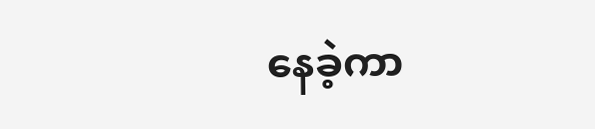နေခဲ့ကာ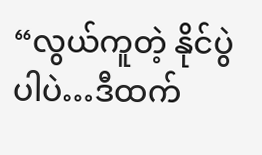“လွယ်ကူတဲ့ နိုင်ပွဲပါပဲ…ဒီထက်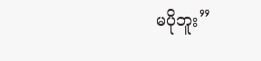မပိုဘူး”